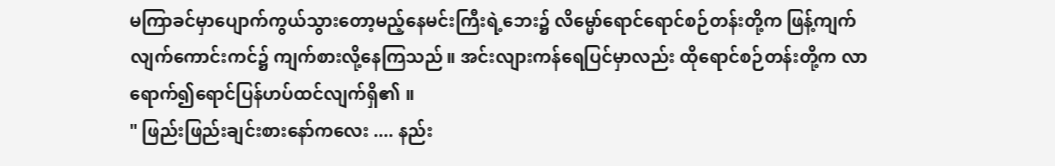မကြာခင်မှာပျောက်ကွယ်သွားတော့မည့်နေမင်းကြီးရဲ့ဘေး၌ လိမ္မော်ရောင်ရောင်စဉ်တန်းတို့က ဖြန့်ကျက်လျက်ကောင်းကင်၌ ကျက်စားလို့နေကြသည်။ အင်းလျားကန်ရေပြင်မှာလည်း ထိုရောင်စဉ်တန်းတို့က လာရောက်၍ရောင်ပြန်ဟပ်ထင်လျက်ရှိ၏ ။
" ဖြည်းဖြည်းချင်းစားနော်ကလေး .... နည်း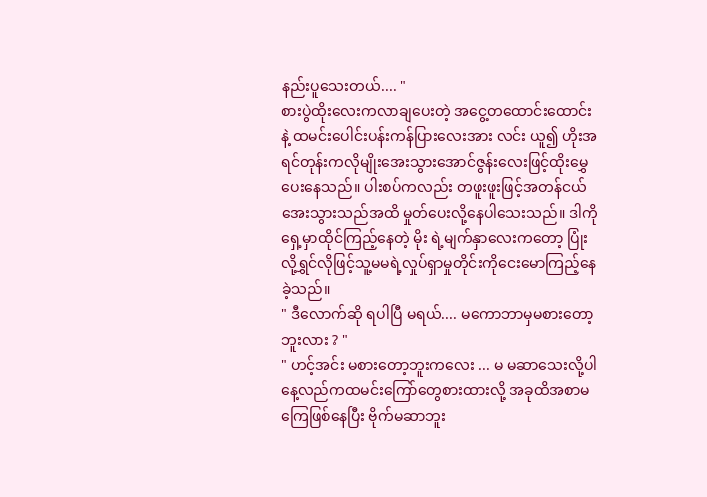နည်းပူသေးတယ်.... "
စားပွဲထိုးလေးကလာချပေးတဲ့ အငွေ့တထောင်းထောင်းနဲ့ ထမင်းပေါင်းပန်းကန်ပြားလေးအား လင်း ယူ၍ ဟိုးအရင်တုန်းကလိုမျိုးအေးသွားအောင်ဇွန်းလေးဖြင့်ထိုးမွှေပေးနေသည်။ ပါးစပ်ကလည်း တဖူးဖူးဖြင့်အတန်ငယ်အေးသွားသည်အထိ မှုတ်ပေးလို့နေပါသေးသည်။ ဒါကိုရှေ့မှာထိုင်ကြည့်နေတဲ့ မိုး ရဲ့မျက်နှာလေးကတော့ ပြုံးလို့ရွှင်လိုဖြင့်သူ့မမရဲ့လှုပ်ရှာမှုတိုင်းကိုငေးမောကြည့်နေခဲ့သည်။
" ဒီလောက်ဆို ရပါပြီ မရယ်.... မကောဘာမှမစားတော့ဘူးလား ? "
" ဟင့်အင်း မစားတော့ဘူးကလေး ... မ မဆာသေးလို့ပါနေ့လည်ကထမင်းကြော်တွေစားထားလို့ အခုထိအစာမကြေဖြစ်နေပြီး ဗိုက်မဆာဘူး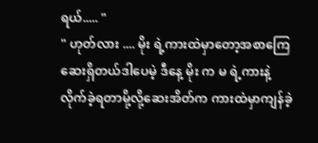ရယ်..... "
" ဟုတ်လား .... မိုး ရဲ့ကားထဲမှာတော့အစာကြေဆေးရှိတယ်ဒါပေမဲ့ ဒီနေ့ မိုး က မ ရဲ့ကားနဲ့လိုက်ခဲ့ရတာမို့လို့ဆေးအိတ်က ကားထဲမှာကျန်ခဲ့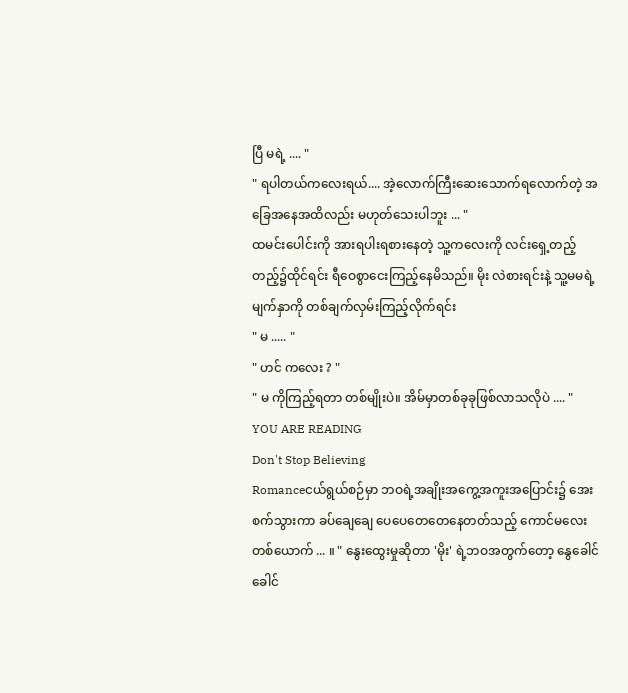ပြီ မရဲ့ .... "
" ရပါတယ်ကလေးရယ်.... အဲ့လောက်ကြီးဆေးသောက်ရလောက်တဲ့ အခြေအနေအထိလည်း မဟုတ်သေးပါဘူး ... "
ထမင်းပေါင်းကို အားရပါးရစားနေတဲ့ သူ့ကလေးကို လင်းရှေ့တည့်တည့်၌ထိုင်ရင်း ရီဝေစွာငေးကြည့်နေမိသည်။ မိုး လဲစားရင်းနဲ့ သူ့မမရဲ့မျက်နှာကို တစ်ချက်လှမ်းကြည့်လိုက်ရင်း
" မ ..... "
" ဟင် ကလေး ? "
" မ ကိုကြည့်ရတာ တစ်မျိုးပဲ။ အိမ်မှာတစ်ခုခုဖြစ်လာသလိုပဲ .... "
YOU ARE READING
Don't Stop Believing
Romanceငယ်ရွယ်စဉ်မှာ ဘဝရဲ့အချိုးအကွေ့အကူးအပြောင်း၌ အေးစက်သွားကာ ခပ်ချေချေ ပေပေတေတေနေတတ်သည့် ကောင်မလေးတစ်ယောက် ... ။ " နွေးထွေးမှုဆိုတာ 'မိုး' ရဲ့ဘဝအတွက်တော့ နွေခေါင်ခေါင်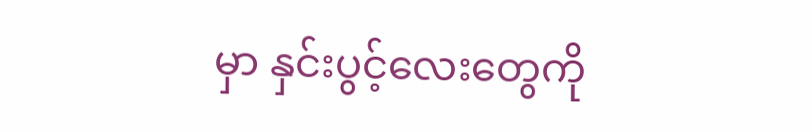မှာ နှင်းပွင့်လေးတွေကို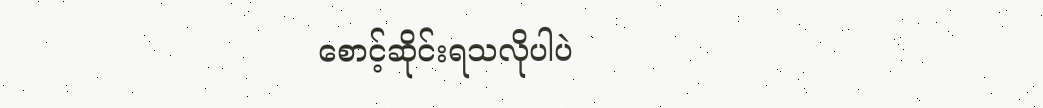စောင့်ဆိုင်းရသလိုပါပဲ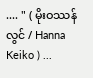.... " ( မိုးဝဿန်လွင် / Hanna Keiko ) ...